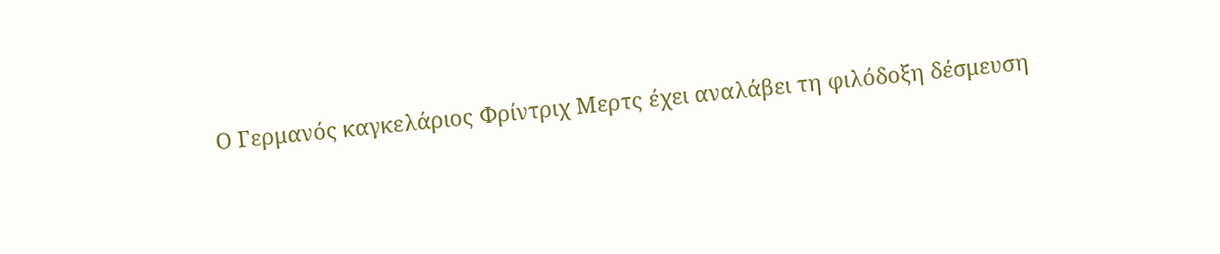Ο Γερμανός καγκελάριος Φρίντριχ Μερτς έχει αναλάβει τη φιλόδοξη δέσμευση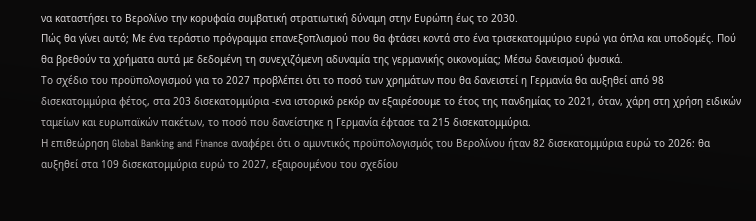να καταστήσει το Βερολίνο την κορυφαία συμβατική στρατιωτική δύναμη στην Ευρώπη έως το 2030.
Πώς θα γίνει αυτό; Με ένα τεράστιο πρόγραμμα επανεξοπλισμού που θα φτάσει κοντά στο ένα τρισεκατομμύριο ευρώ για όπλα και υποδομές. Πού θα βρεθούν τα χρήματα αυτά με δεδομένη τη συνεχιζόμενη αδυναμία της γερμανικής οικονομίας; Μέσω δανεισμού φυσικά.
Το σχέδιο του προϋπολογισμού για το 2027 προβλέπει ότι το ποσό των χρημάτων που θα δανειστεί η Γερμανία θα αυξηθεί από 98 δισεκατομμύρια φέτος, στα 203 δισεκατομμύρια -ενα ιστορικό ρεκόρ αν εξαιρέσουμε το έτος της πανδημίας το 2021, όταν, χάρη στη χρήση ειδικών ταμείων και ευρωπαϊκών πακέτων, το ποσό που δανείστηκε η Γερμανία έφτασε τα 215 δισεκατομμύρια.
Η επιθεώρηση Global Banking and Finance αναφέρει ότι ο αμυντικός προϋπολογισμός του Βερολίνου ήταν 82 δισεκατομμύρια ευρώ το 2026: θα αυξηθεί στα 109 δισεκατομμύρια ευρώ το 2027, εξαιρουμένου του σχεδίου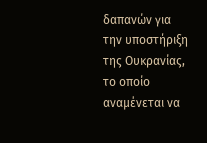δαπανών για την υποστήριξη της Ουκρανίας, το οποίο αναμένεται να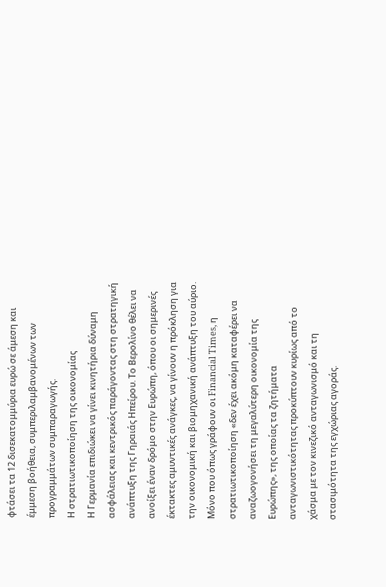φτάσει τα 12 δισεκατομμύρια ευρώ σε άμεση και έμμεση βοήθεια, συμπεριλαμβανομένων των προγραμμάτων συμπαραγωγής.
Η στρατιωτικοποίηση της οικονομίας
Η Γερμανία επιδιώκει να γίνει κινητήρια δύναμη ασφάλειας και κεντρικός παράγοντας στη στρατηγική ανάπτυξη της Γηραιάς Ηπείρου. Το Βερολίνο θέλει να ανοίξει έναν δρόμο στην Ευρώπη, όπου οι σημερινές έκτακτες αμυντικές ανάγκες, να γίνουν η πρόκληση για την οικονομική και βιομηχανική ανάπτυξη του αύριο.
Μόνο που όπως γράφουν οι Financial Times, η στρατιωτικοποίηση «δεν έχει ακόμη καταφέρει να αναζωογονήσει τη μεγαλύτερη οικονομία της Ευρώπης», της οποίας τα ζητήματα ανταγωνιστικότητας προκύπτουν κυρίως από το χάσμα με τον κινεζικό ανταγωνισμό και τη στασιμότητα της εγχώριας αγοράς.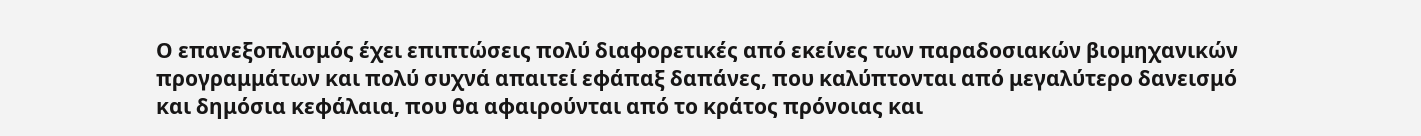Ο επανεξοπλισμός έχει επιπτώσεις πολύ διαφορετικές από εκείνες των παραδοσιακών βιομηχανικών προγραμμάτων και πολύ συχνά απαιτεί εφάπαξ δαπάνες, που καλύπτονται από μεγαλύτερο δανεισμό και δημόσια κεφάλαια, που θα αφαιρούνται από το κράτος πρόνοιας και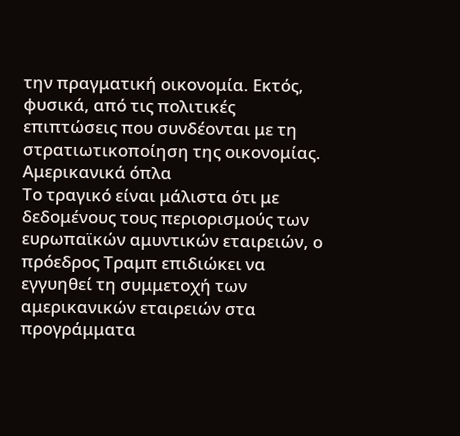την πραγματική οικονομία. Εκτός, φυσικά, από τις πολιτικές επιπτώσεις που συνδέονται με τη στρατιωτικοποίηση της οικονομίας.
Αμερικανικά όπλα
Το τραγικό είναι μάλιστα ότι με δεδομένους τους περιορισμούς των ευρωπαϊκών αμυντικών εταιρειών, ο πρόεδρος Τραμπ επιδιώκει να εγγυηθεί τη συμμετοχή των αμερικανικών εταιρειών στα προγράμματα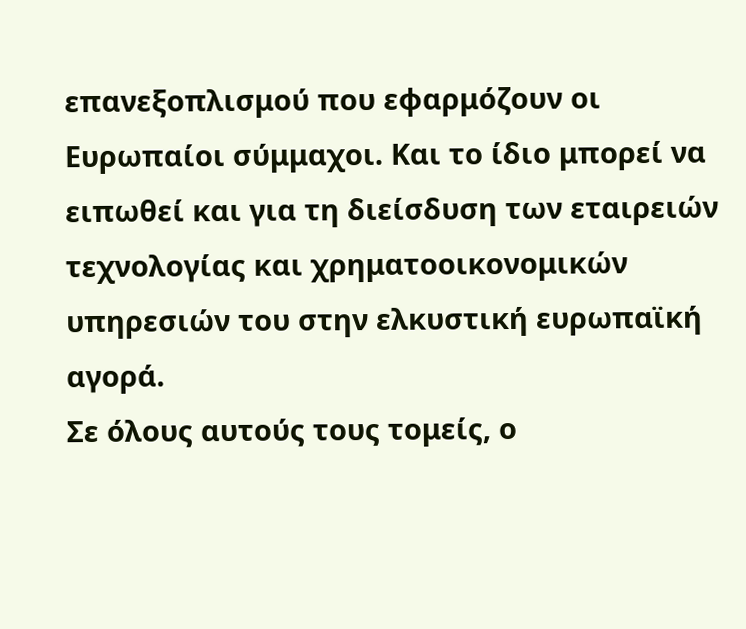επανεξοπλισμού που εφαρμόζουν οι Ευρωπαίοι σύμμαχοι. Και το ίδιο μπορεί να ειπωθεί και για τη διείσδυση των εταιρειών τεχνολογίας και χρηματοοικονομικών υπηρεσιών του στην ελκυστική ευρωπαϊκή αγορά.
Σε όλους αυτούς τους τομείς, ο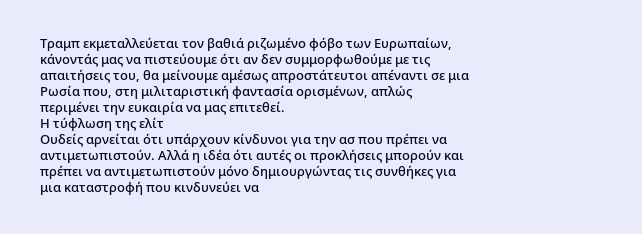Τραμπ εκμεταλλεύεται τον βαθιά ριζωμένο φόβο των Ευρωπαίων, κάνοντάς μας να πιστεύουμε ότι αν δεν συμμορφωθούμε με τις απαιτήσεις του, θα μείνουμε αμέσως απροστάτευτοι απέναντι σε μια Ρωσία που, στη μιλιταριστική φαντασία ορισμένων, απλώς περιμένει την ευκαιρία να μας επιτεθεί.
Η τύφλωση της ελίτ
Ουδείς αρνείται ότι υπάρχουν κίνδυνοι για την ασ που πρέπει να αντιμετωπιστούν. Αλλά η ιδέα ότι αυτές οι προκλήσεις μπορούν και πρέπει να αντιμετωπιστούν μόνο δημιουργώντας τις συνθήκες για μια καταστροφή που κινδυνεύει να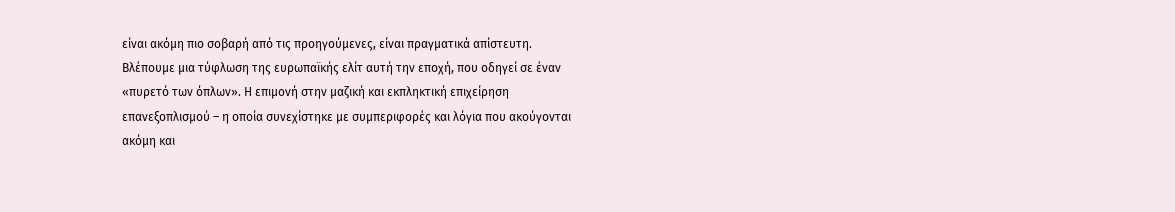είναι ακόμη πιο σοβαρή από τις προηγούμενες, είναι πραγματικά απίστευτη.
Βλέπουμε μια τύφλωση της ευρωπαϊκής ελίτ αυτή την εποχή, που οδηγεί σε έναν «πυρετό των όπλων». Η επιμονή στην μαζική και εκπληκτική επιχείρηση επανεξοπλισμού – η οποία συνεχίστηκε με συμπεριφορές και λόγια που ακούγονται ακόμη και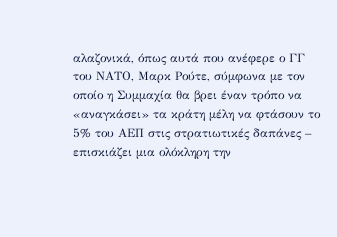αλαζονικά, όπως αυτά που ανέφερε ο ΓΓ του ΝΑΤΟ, Μαρκ Ρούτε, σύμφωνα με τον οποίο η Συμμαχία θα βρει έναν τρόπο να «αναγκάσει» τα κράτη μέλη να φτάσουν το 5% του ΑΕΠ στις στρατιωτικές δαπάνες – επισκιάζει μια ολόκληρη την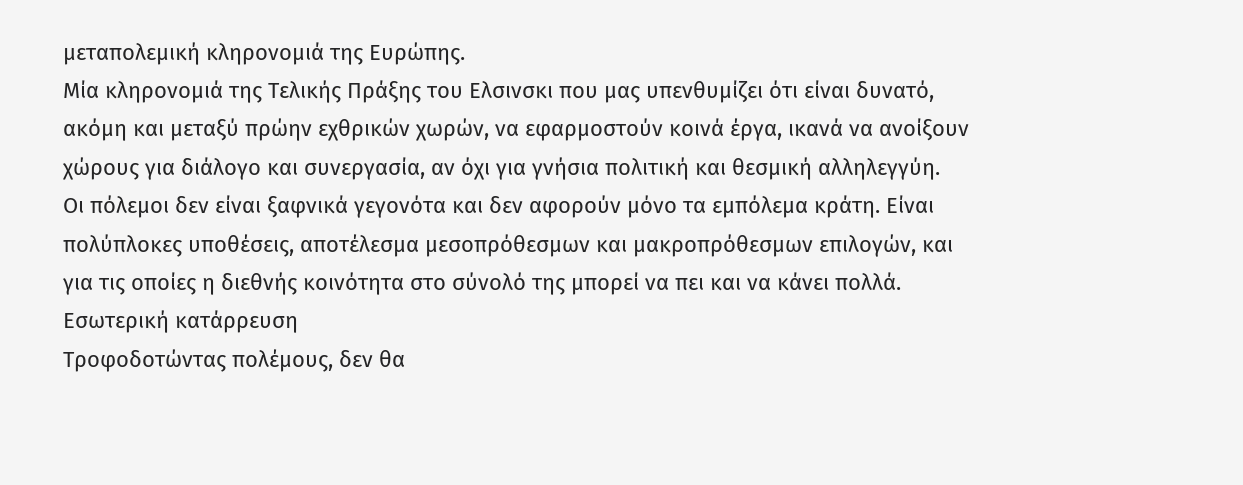μεταπολεμική κληρονομιά της Ευρώπης.
Μία κληρονομιά της Τελικής Πράξης του Ελσινσκι που μας υπενθυμίζει ότι είναι δυνατό, ακόμη και μεταξύ πρώην εχθρικών χωρών, να εφαρμοστούν κοινά έργα, ικανά να ανοίξουν χώρους για διάλογο και συνεργασία, αν όχι για γνήσια πολιτική και θεσμική αλληλεγγύη.
Οι πόλεμοι δεν είναι ξαφνικά γεγονότα και δεν αφορούν μόνο τα εμπόλεμα κράτη. Είναι πολύπλοκες υποθέσεις, αποτέλεσμα μεσοπρόθεσμων και μακροπρόθεσμων επιλογών, και για τις οποίες η διεθνής κοινότητα στο σύνολό της μπορεί να πει και να κάνει πολλά.
Εσωτερική κατάρρευση
Τροφοδοτώντας πολέμους, δεν θα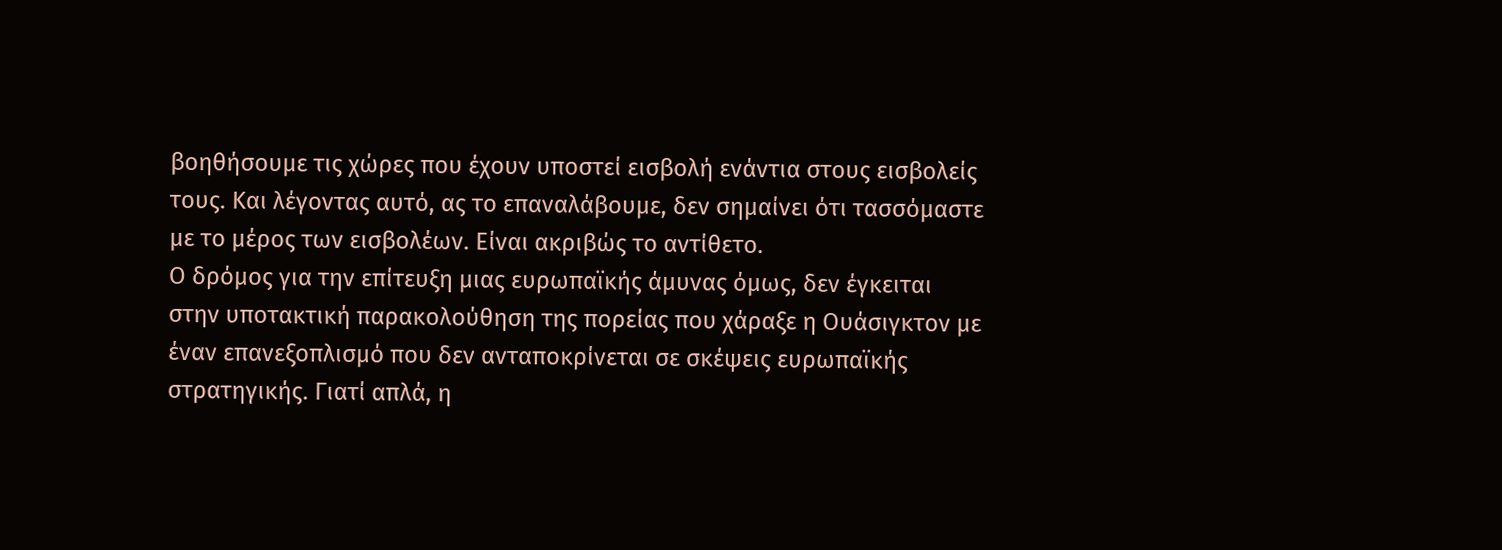βοηθήσουμε τις χώρες που έχουν υποστεί εισβολή ενάντια στους εισβολείς τους. Και λέγοντας αυτό, ας το επαναλάβουμε, δεν σημαίνει ότι τασσόμαστε με το μέρος των εισβολέων. Είναι ακριβώς το αντίθετο.
Ο δρόμος για την επίτευξη μιας ευρωπαϊκής άμυνας όμως, δεν έγκειται στην υποτακτική παρακολούθηση της πορείας που χάραξε η Ουάσιγκτον με έναν επανεξοπλισμό που δεν ανταποκρίνεται σε σκέψεις ευρωπαϊκής στρατηγικής. Γιατί απλά, η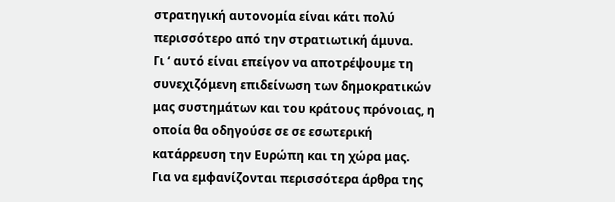στρατηγική αυτονομία είναι κάτι πολύ περισσότερο από την στρατιωτική άμυνα.
Γι ‘ αυτό είναι επείγον να αποτρέψουμε τη συνεχιζόμενη επιδείνωση των δημοκρατικών μας συστημάτων και του κράτους πρόνοιας, η οποία θα οδηγούσε σε σε εσωτερική κατάρρευση την Ευρώπη και τη χώρα μας.
Για να εμφανίζονται περισσότερα άρθρα της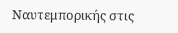Ναυτεμπορικής στις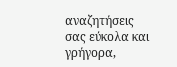αναζητήσεις σας εύκολα και γρήγορα,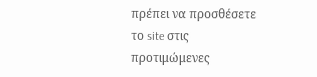πρέπει να προσθέσετε το site στις προτιμώμενες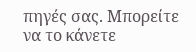πηγές σας. Μπορείτε να το κάνετε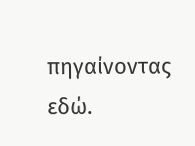πηγαίνοντας εδώ.